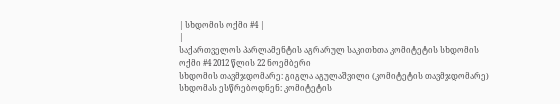| სხდომის ოქმი #4 |
|
საქართველოს პარლამენტის აგრარულ საკითხთა კომიტეტის სხდომის ოქმი #4 2012 წლის 22 ნოემბერი
სხდომის თავმჯდომარე: გიგლა აგულაშვილი (კომიტეტის თავმჯდომარე) სხდომას ესწრებოდნენ: კომიტეტის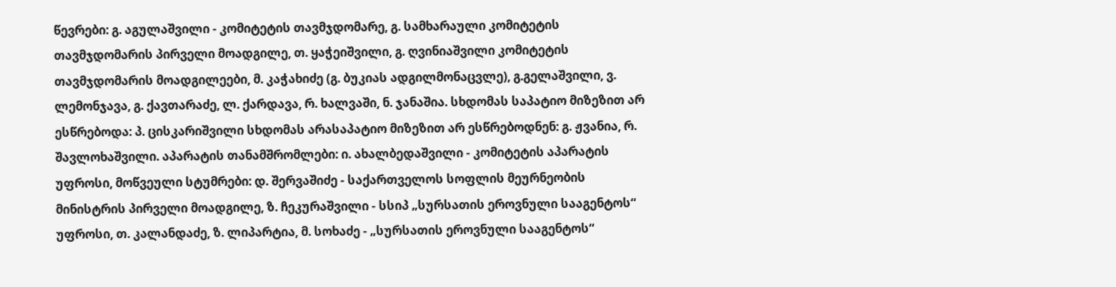წევრები: გ. აგულაშვილი - კომიტეტის თავმჯდომარე, გ. სამხარაული კომიტეტის თავმჯდომარის პირველი მოადგილე, თ. ყაჭეიშვილი, გ. ღვინიაშვილი კომიტეტის თავმჯდომარის მოადგილეები, მ. კაჭახიძე (გ. ბუკიას ადგილმონაცვლე), გ.გელაშვილი, ვ. ლემონჯავა, გ. ქავთარაძე, ლ. ქარდავა, რ. ხალვაში, ნ. ჯანაშია. სხდომას საპატიო მიზეზით არ ესწრებოდა: პ. ცისკარიშვილი სხდომას არასაპატიო მიზეზით არ ესწრებოდნენ: გ. ჟვანია, რ. შავლოხაშვილი. აპარატის თანამშრომლები: ი. ახალბედაშვილი - კომიტეტის აპარატის უფროსი, მოწვეული სტუმრები: დ. შერვაშიძე - საქართველოს სოფლის მეურნეობის მინისტრის პირველი მოადგილე, ზ. ჩეკურაშვილი - სსიპ „სურსათის ეროვნული სააგენტოს“ უფროსი, თ. კალანდაძე, ზ. ლიპარტია, მ. სოხაძე - „სურსათის ეროვნული სააგენტოს“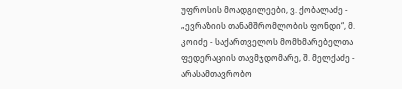უფროსის მოადგილეები, ვ. ქობალაძე - „ევრაზიის თანამშრომლობის ფონდი“, მ. კოიძე - საქართველოს მომხმარებელთა ფედერაციის თავმჯდომარე, შ. მელქაძე - არასამთავრობო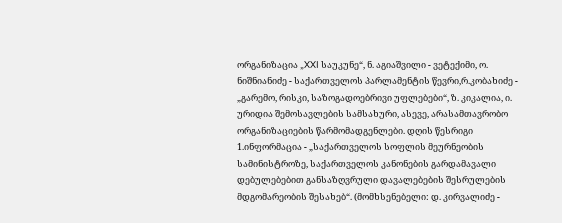ორგანიზაცია „XXI საუკუნე“, ნ. აგიაშვილი - ვეტექიმი, ო. ნიშნიანიძე - საქართველოს პარლამენტის წევრი,რ.კობახიძე - „გარემო, რისკი, საზოგადოებრივი უფლებები“, ზ. კიკალია, ი. ურიდია შემოსავლების სამსახური, ასევე, არასამთავრობო ორგანიზაციების წარმომადგენლები. დღის წესრიგი 1.ინფორმაცია - „საქართველოს სოფლის მეურნეობის სამინისტროზე, საქართველოს კანონების გარდამავალი დებულებებით განსაზღვრული დავალებების შესრულების მდგომარეობის შესახებ“. (მომხსენებელი: დ. კირვალიძე -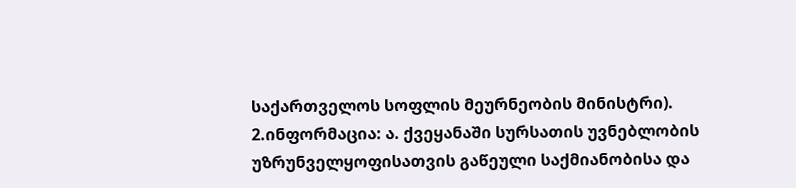საქართველოს სოფლის მეურნეობის მინისტრი). 2.ინფორმაცია: ა. ქვეყანაში სურსათის უვნებლობის უზრუნველყოფისათვის გაწეული საქმიანობისა და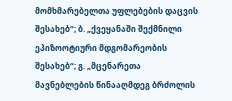მომხმარებელთა უფლებების დაცვის შესახებ“; ბ. „ქვეყანაში შექმნილი ეპიზოოტიური მდგომარეობის შესახებ“; გ. „მცენარეთა მავნებლების წინააღმდეგ ბრძოლის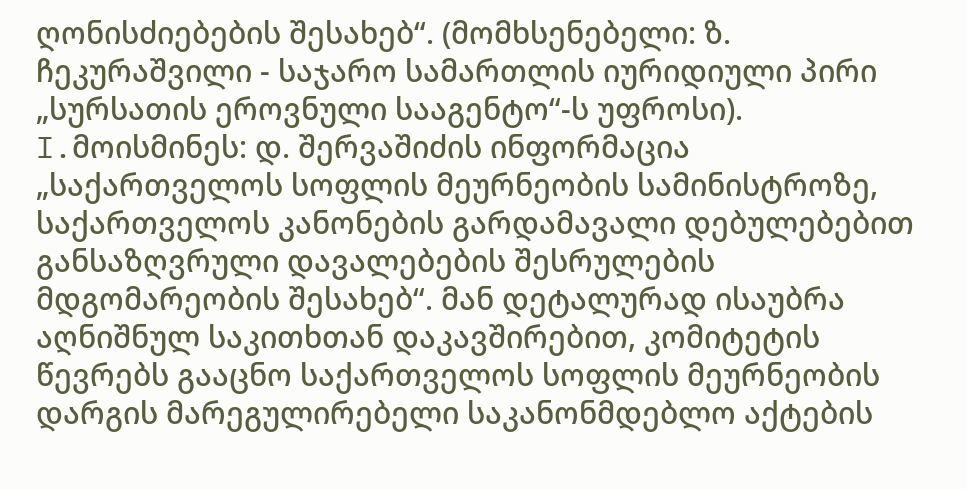ღონისძიებების შესახებ“. (მომხსენებელი: ზ. ჩეკურაშვილი - საჯარო სამართლის იურიდიული პირი „სურსათის ეროვნული სააგენტო“-ს უფროსი). I.მოისმინეს: დ. შერვაშიძის ინფორმაცია „საქართველოს სოფლის მეურნეობის სამინისტროზე, საქართველოს კანონების გარდამავალი დებულებებით განსაზღვრული დავალებების შესრულების მდგომარეობის შესახებ“. მან დეტალურად ისაუბრა აღნიშნულ საკითხთან დაკავშირებით, კომიტეტის წევრებს გააცნო საქართველოს სოფლის მეურნეობის დარგის მარეგულირებელი საკანონმდებლო აქტების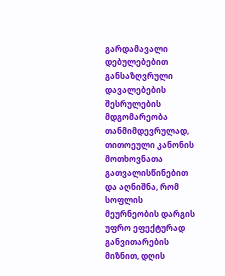გარდამავალი დებულებებით განსაზღვრული დავალებების შესრულების მდგომარეობა თანმიმდევრულად, თითოეული კანონის მოთხოვნათა გათვალისწინებით და აღნიშნა, რომ სოფლის მეურნეობის დარგის უფრო ეფექტურად განვითარების მიზნით, დღის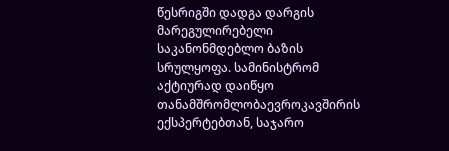წესრიგში დადგა დარგის მარეგულირებელი საკანონმდებლო ბაზის სრულყოფა. სამინისტრომ აქტიურად დაიწყო თანამშრომლობაევროკავშირის ექსპერტებთან, საჯარო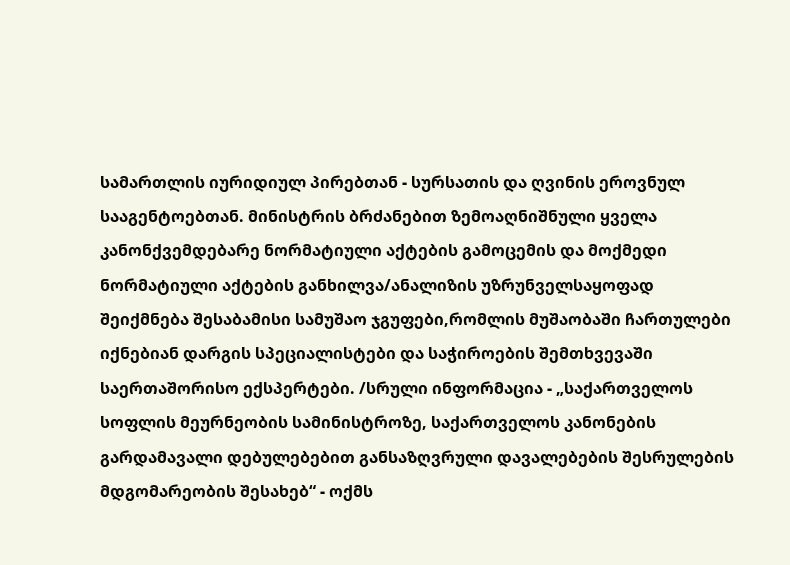სამართლის იურიდიულ პირებთან - სურსათის და ღვინის ეროვნულ სააგენტოებთან. მინისტრის ბრძანებით ზემოაღნიშნული ყველა კანონქვემდებარე ნორმატიული აქტების გამოცემის და მოქმედი ნორმატიული აქტების განხილვა/ანალიზის უზრუნველსაყოფად შეიქმნება შესაბამისი სამუშაო ჯგუფები,რომლის მუშაობაში ჩართულები იქნებიან დარგის სპეციალისტები და საჭიროების შემთხვევაში საერთაშორისო ექსპერტები. /სრული ინფორმაცია - „საქართველოს სოფლის მეურნეობის სამინისტროზე, საქართველოს კანონების გარდამავალი დებულებებით განსაზღვრული დავალებების შესრულების მდგომარეობის შესახებ“ - ოქმს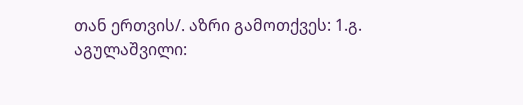თან ერთვის/. აზრი გამოთქვეს: 1.გ. აგულაშვილი: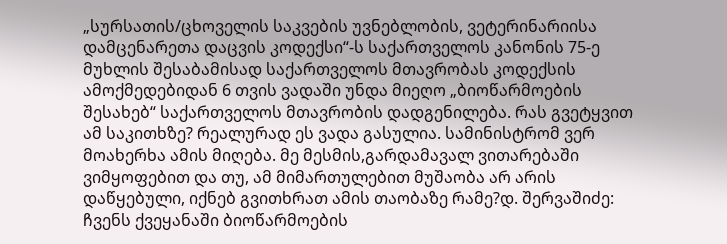„სურსათის/ცხოველის საკვების უვნებლობის, ვეტერინარიისა დამცენარეთა დაცვის კოდექსი“-ს საქართველოს კანონის 75-ე მუხლის შესაბამისად საქართველოს მთავრობას კოდექსის ამოქმედებიდან 6 თვის ვადაში უნდა მიეღო „ბიოწარმოების შესახებ“ საქართველოს მთავრობის დადგენილება. რას გვეტყვით ამ საკითხზე? რეალურად ეს ვადა გასულია. სამინისტრომ ვერ მოახერხა ამის მიღება. მე მესმის,გარდამავალ ვითარებაში ვიმყოფებით და თუ, ამ მიმართულებით მუშაობა არ არის დაწყებული, იქნებ გვითხრათ ამის თაობაზე რამე?დ. შერვაშიძე: ჩვენს ქვეყანაში ბიოწარმოების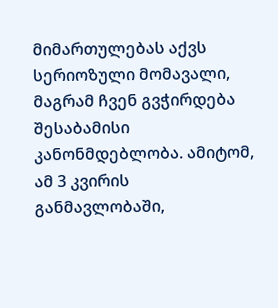მიმართულებას აქვს სერიოზული მომავალი, მაგრამ ჩვენ გვჭირდება შესაბამისი კანონმდებლობა. ამიტომ, ამ 3 კვირის განმავლობაში,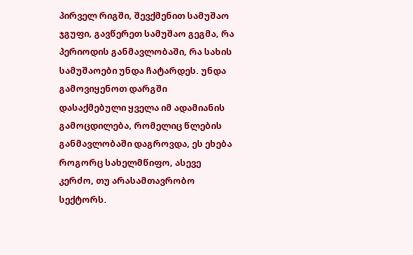პირველ რიგში, შევქმენით სამუშაო ჯგუფი, გავწერეთ სამუშაო გეგმა, რა პერიოდის განმავლობაში, რა სახის სამუშაოები უნდა ჩატარდეს. უნდა გამოვიყენოთ დარგში დასაქმებული ყველა იმ ადამიანის გამოცდილება, რომელიც წლების განმავლობაში დაგროვდა, ეს ეხება როგორც სახელმწიფო, ასევე კერძო, თუ არასამთავრობო სექტორს.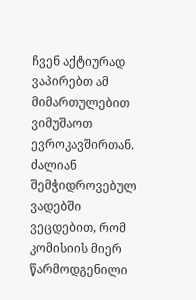ჩვენ აქტიურად ვაპირებთ ამ მიმართულებით ვიმუშაოთ ევროკავშირთან. ძალიან შემჭიდროვებულ ვადებში ვეცდებით, რომ კომისიის მიერ წარმოდგენილი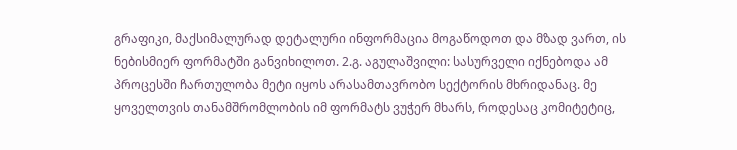გრაფიკი, მაქსიმალურად დეტალური ინფორმაცია მოგაწოდოთ და მზად ვართ, ის ნებისმიერ ფორმატში განვიხილოთ. 2.გ. აგულაშვილი: სასურველი იქნებოდა ამ პროცესში ჩართულობა მეტი იყოს არასამთავრობო სექტორის მხრიდანაც. მე ყოველთვის თანამშრომლობის იმ ფორმატს ვუჭერ მხარს, როდესაც კომიტეტიც,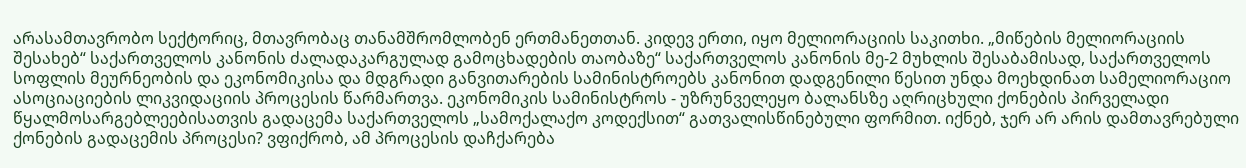არასამთავრობო სექტორიც, მთავრობაც თანამშრომლობენ ერთმანეთთან. კიდევ ერთი, იყო მელიორაციის საკითხი. „მიწების მელიორაციის შესახებ“ საქართველოს კანონის ძალადაკარგულად გამოცხადების თაობაზე“ საქართველოს კანონის მე-2 მუხლის შესაბამისად, საქართველოს სოფლის მეურნეობის და ეკონომიკისა და მდგრადი განვითარების სამინისტროებს კანონით დადგენილი წესით უნდა მოეხდინათ სამელიორაციო ასოციაციების ლიკვიდაციის პროცესის წარმართვა. ეკონომიკის სამინისტროს - უზრუნველეყო ბალანსზე აღრიცხული ქონების პირველადი წყალმოსარგებლეებისათვის გადაცემა საქართველოს „სამოქალაქო კოდექსით“ გათვალისწინებული ფორმით. იქნებ, ჯერ არ არის დამთავრებული ქონების გადაცემის პროცესი? ვფიქრობ, ამ პროცესის დაჩქარება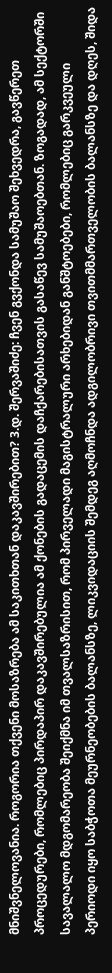მნიშვნელოვანია. როგორია თქვენი მოსაზრება ამ საკითხთან დაკავშირებით? 3.დ. შერვაშიძე: ჩვენ გვქონდა სამუშაო შეხვედრა, გავწერეთ პროცედურები, რომლებიც პირდაპირ დაკავშირებულია ამ ქონების გადაცემის დაჩქარებისათვის გასაწევ სამუშაოებთან. ზოგადად, ამ სექტორში სავალალო მდგომარეობა შეიქმნა იმ თვალსაზრისით, რომ პირველადი მაგისტრალური არხებიდან განშტოებები, რომლებიც გარკვეული პერიოდი იყო საბჭოთა მეურნეობების ბალანსზე, ლიკვიდაციის შემდეგ აღმოჩნდა ადგილობრივი თვითმმართველობის ბალანსზე და დღეს, შიდა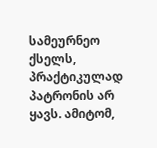სამეურნეო ქსელს, პრაქტიკულად პატრონის არ ყავს. ამიტომ,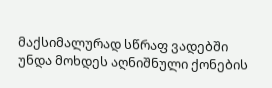მაქსიმალურად სწრაფ ვადებში უნდა მოხდეს აღნიშნული ქონების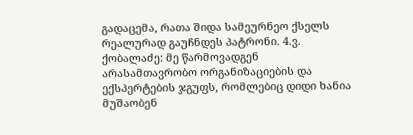გადაცემა, რათა შიდა სამეურნეო ქსელს რეალურად გაუჩნდეს პატრონი. 4.ვ. ქობალაძე: მე წარმოვადგენ არასამთავრობო ორგანიზაციების და ექსპერტების ჯგუფს, რომლებიც დიდი ხანია მუშაობენ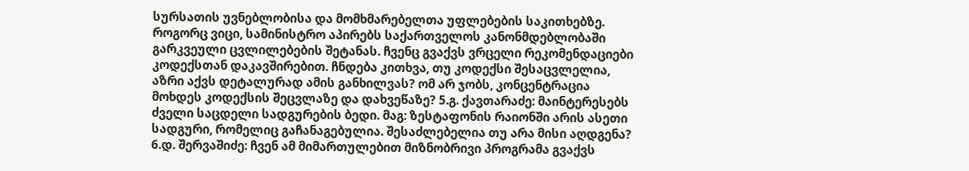სურსათის უვნებლობისა და მომხმარებელთა უფლებების საკითხებზე. როგორც ვიცი, სამინისტრო აპირებს საქართველოს კანონმდებლობაში გარკვეული ცვლილებების შეტანას. ჩვენც გვაქვს ვრცელი რეკომენდაციები კოდექსთან დაკავშირებით. ჩნდება კითხვა, თუ კოდექსი შესაცვლელია, აზრი აქვს დეტალურად ამის განხილვას? ომ არ ჯობს, კონცენტრაცია მოხდეს კოდექსის შეცვლაზე და დახვეწაზე? 5.გ. ქავთარაძე: მაინტერესებს ძველი საცდელი სადგურების ბედი. მაგ: ზესტაფონის რაიონში არის ასეთი სადგური, რომელიც გაჩანაგებულია. შესაძლებელია თუ არა მისი აღდგენა? 6.დ. შერვაშიძე: ჩვენ ამ მიმართულებით მიზნობრივი პროგრამა გვაქვს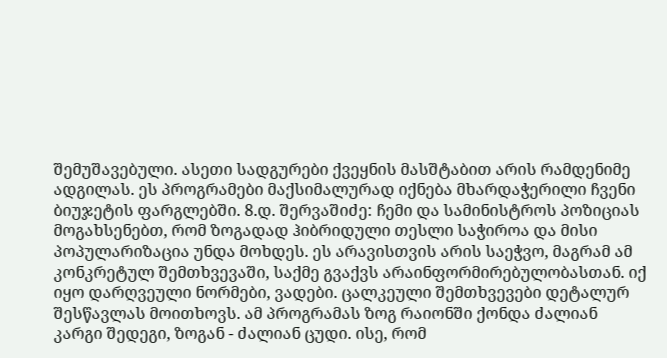შემუშავებული. ასეთი სადგურები ქვეყნის მასშტაბით არის რამდენიმე ადგილას. ეს პროგრამები მაქსიმალურად იქნება მხარდაჭერილი ჩვენი ბიუჯეტის ფარგლებში. 8.დ. შერვაშიძე: ჩემი და სამინისტროს პოზიციას მოგახსენებთ, რომ ზოგადად ჰიბრიდული თესლი საჭიროა და მისი პოპულარიზაცია უნდა მოხდეს. ეს არავისთვის არის საეჭვო, მაგრამ ამ კონკრეტულ შემთხვევაში, საქმე გვაქვს არაინფორმირებულობასთან. იქ იყო დარღვეული ნორმები, ვადები. ცალკეული შემთხვევები დეტალურ შესწავლას მოითხოვს. ამ პროგრამას ზოგ რაიონში ქონდა ძალიან კარგი შედეგი, ზოგან - ძალიან ცუდი. ისე, რომ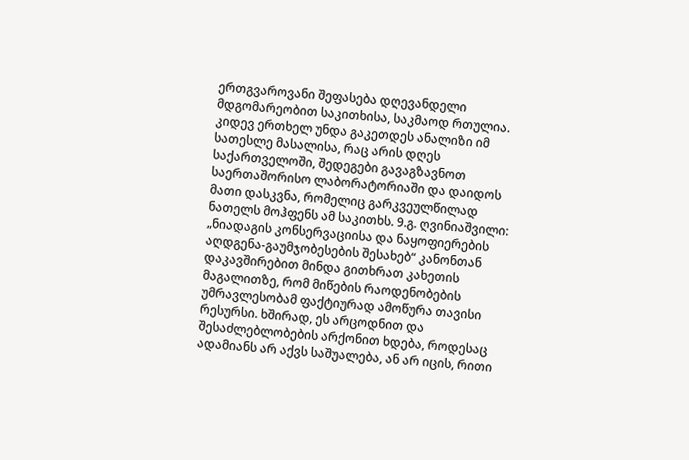ერთგვაროვანი შეფასება დღევანდელი მდგომარეობით საკითხისა, საკმაოდ რთულია. კიდევ ერთხელ უნდა გაკეთდეს ანალიზი იმ სათესლე მასალისა, რაც არის დღეს საქართველოში, შედეგები გავაგზავნოთ საერთაშორისო ლაბორატორიაში და დაიდოს მათი დასკვნა, რომელიც გარკვეულწილად ნათელს მოჰფენს ამ საკითხს. 9.გ. ღვინიაშვილი: „ნიადაგის კონსერვაციისა და ნაყოფიერების აღდგენა-გაუმჯობესების შესახებ“ კანონთან დაკავშირებით მინდა გითხრათ კახეთის მაგალითზე, რომ მიწების რაოდენობების უმრავლესობამ ფაქტიურად ამოწურა თავისი რესურსი. ხშირად, ეს არცოდნით და შესაძლებლობების არქონით ხდება, როდესაც ადამიანს არ აქვს საშუალება, ან არ იცის, რითი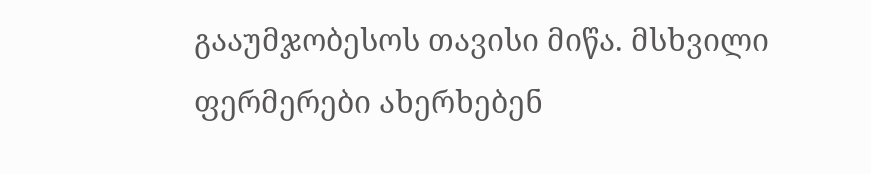გააუმჯობესოს თავისი მიწა. მსხვილი ფერმერები ახერხებენ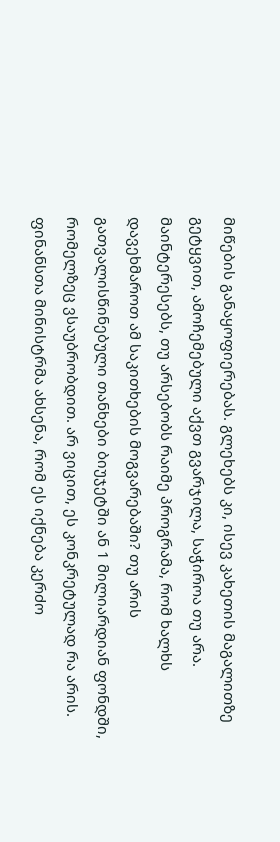მიწების განაყოფიერებას. გლეხებს კი, ისევ კახეთის მაგალითზე გეტყვით, ამოჩემებული აქვთ გვარჯილა, საჭიროა თუ არა. მაინტერესებს, თუ არსებობს რაიმე პროგრამა, რომ ხალხს დავეხმაროთ ამ საკითხების მოგვარებაში? თუ არის გათვალისწინებული თანხები ბიუჯეტში ან 1 მილიარდიან ფონდში, რომელზეც ვსაუბრობდით. არ ვიცით, ეს კონკრეტულად რა არის. ფინანსთა მინისტრმა ახსენა, რომ ეს იქნება კერძო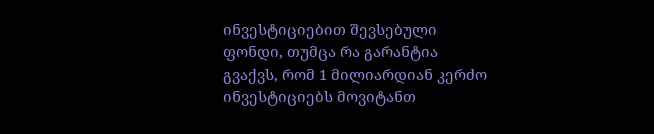ინვესტიციებით შევსებული ფონდი, თუმცა რა გარანტია გვაქვს, რომ 1 მილიარდიან კერძო ინვესტიციებს მოვიტანთ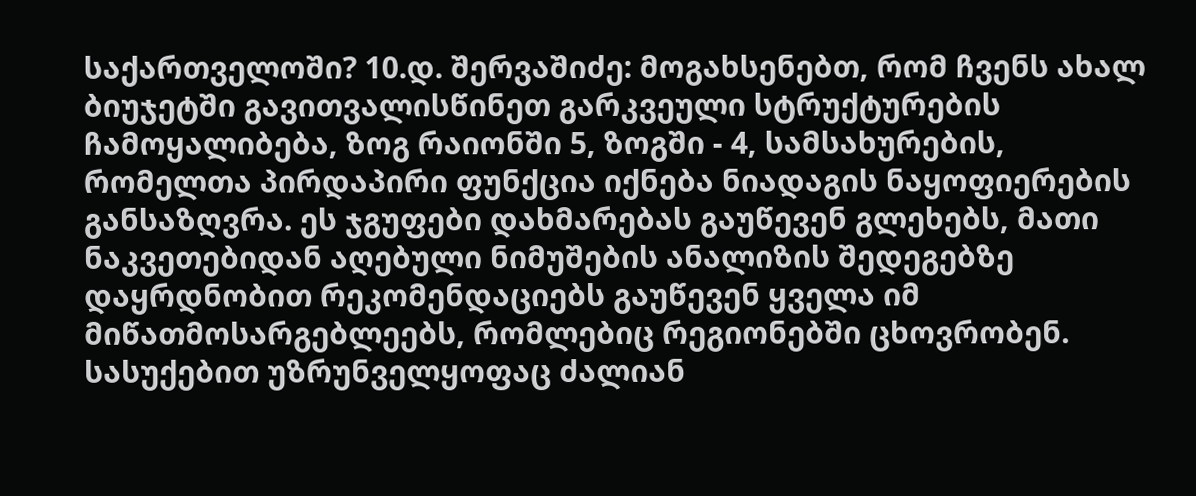საქართველოში? 10.დ. შერვაშიძე: მოგახსენებთ, რომ ჩვენს ახალ ბიუჯეტში გავითვალისწინეთ გარკვეული სტრუქტურების ჩამოყალიბება, ზოგ რაიონში 5, ზოგში - 4, სამსახურების, რომელთა პირდაპირი ფუნქცია იქნება ნიადაგის ნაყოფიერების განსაზღვრა. ეს ჯგუფები დახმარებას გაუწევენ გლეხებს, მათი ნაკვეთებიდან აღებული ნიმუშების ანალიზის შედეგებზე დაყრდნობით რეკომენდაციებს გაუწევენ ყველა იმ მიწათმოსარგებლეებს, რომლებიც რეგიონებში ცხოვრობენ. სასუქებით უზრუნველყოფაც ძალიან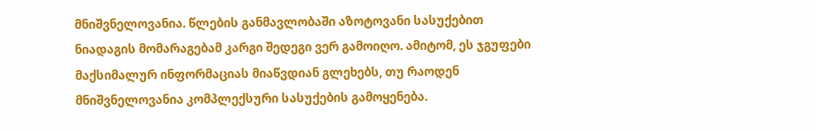მნიშვნელოვანია. წლების განმავლობაში აზოტოვანი სასუქებით ნიადაგის მომარაგებამ კარგი შედეგი ვერ გამოიღო. ამიტომ, ეს ჯგუფები მაქსიმალურ ინფორმაციას მიაწვდიან გლეხებს, თუ რაოდენ მნიშვნელოვანია კომპლექსური სასუქების გამოყენება.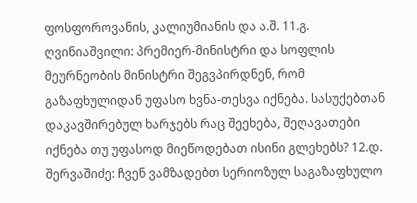ფოსფოროვანის, კალიუმიანის და ა.შ. 11.გ. ღვინიაშვილი: პრემიერ-მინისტრი და სოფლის მეურნეობის მინისტრი შეგვპირდნენ, რომ გაზაფხულიდან უფასო ხვნა-თესვა იქნება. სასუქებთან დაკავშირებულ ხარჯებს რაც შეეხება, შეღავათები იქნება თუ უფასოდ მიეწოდებათ ისინი გლეხებს? 12.დ. შერვაშიძე: ჩვენ ვამზადებთ სერიოზულ საგაზაფხულო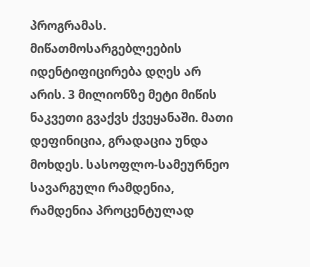პროგრამას. მიწათმოსარგებლეების იდენტიფიცირება დღეს არ არის. 3 მილიონზე მეტი მიწის ნაკვეთი გვაქვს ქვეყანაში. მათი დეფინიცია, გრადაცია უნდა მოხდეს. სასოფლო-სამეურნეო სავარგული რამდენია, რამდენია პროცენტულად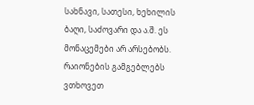სახნავი, სათესი, ხეხილის ბაღი, საძოვარი და ა.შ. ეს მონაცემები არ არსებობს. რაიონების გამგებლებს ვთხოვეთ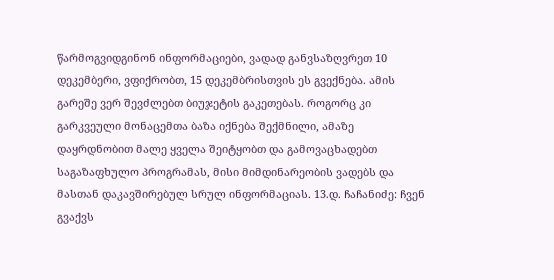წარმოგვიდგინონ ინფორმაციები, ვადად განვსაზღვრეთ 10 დეკემბერი, ვფიქრობთ, 15 დეკემბრისთვის ეს გვექნება. ამის გარეშე ვერ შევძლებთ ბიუჯეტის გაკეთებას. როგორც კი გარკვეული მონაცემთა ბაზა იქნება შექმნილი, ამაზე დაყრდნობით მალე ყველა შეიტყობთ და გამოვაცხადებთ საგაზაფხულო პროგრამას, მისი მიმდინარეობის ვადებს და მასთან დაკავშირებულ სრულ ინფორმაციას. 13.დ. ჩაჩანიძე: ჩვენ გვაქვს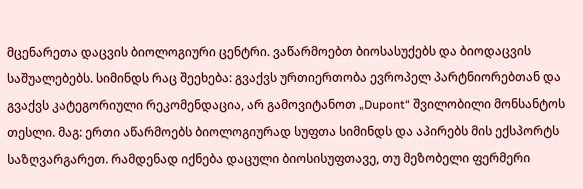მცენარეთა დაცვის ბიოლოგიური ცენტრი. ვაწარმოებთ ბიოსასუქებს და ბიოდაცვის საშუალებებს. სიმინდს რაც შეეხება: გვაქვს ურთიერთობა ევროპელ პარტნიორებთან და გვაქვს კატეგორიული რეკომენდაცია, არ გამოვიტანოთ „Dupont“ შვილობილი მონსანტოს თესლი. მაგ: ერთი აწარმოებს ბიოლოგიურად სუფთა სიმინდს და აპირებს მის ექსპორტს საზღვარგარეთ. რამდენად იქნება დაცული ბიოსისუფთავე, თუ მეზობელი ფერმერი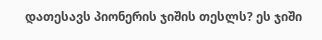დათესავს პიონერის ჯიშის თესლს? ეს ჯიში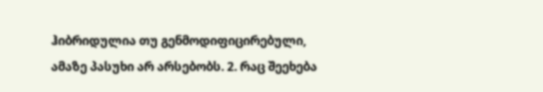ჰიბრიდულია თუ გენმოდიფიცირებული, ამაზე პასუხი არ არსებობს. 2. რაც შეეხება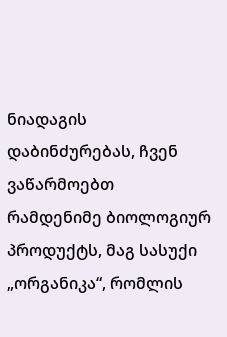ნიადაგის დაბინძურებას, ჩვენ ვაწარმოებთ რამდენიმე ბიოლოგიურ პროდუქტს, მაგ სასუქი „ორგანიკა“, რომლის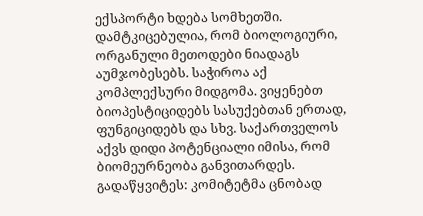ექსპორტი ხდება სომხეთში. დამტკიცებულია, რომ ბიოლოგიური, ორგანული მეთოდები ნიადაგს აუმჯობესებს. საჭიროა აქ კომპლექსური მიდგომა. ვიყენებთ ბიოპესტიციდებს სასუქებთან ერთად, ფუნგიციდებს და სხვ. საქართველოს აქვს დიდი პოტენციალი იმისა, რომ ბიომეურნეობა განვითარდეს. გადაწყვიტეს: კომიტეტმა ცნობად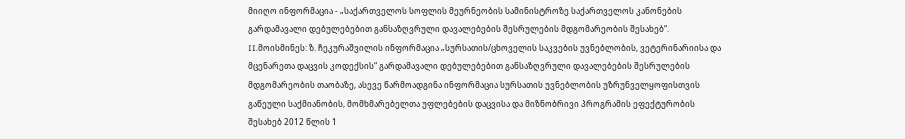მიიღო ინფორმაცია - „საქართველოს სოფლის მეურნეობის სამინისტროზე საქართველოს კანონების გარდამავალი დებულებებით განსაზღვრული დავალებების შესრულების მდგომარეობის შესახებ“. II.მოისმინეს: ზ. ჩეკურაშვილის ინფორმაცია „სურსათის/ცხოველის საკვების უვნებლობის, ვეტერინარიისა და მცენარეთა დაცვის კოდექსის“ გარდამავალი დებულებებით განსაზღვრული დავალებების შესრულების მდგომარეობის თაობაზე, ასევე წარმოადგინა ინფორმაცია სურსათის უვნებლობის უზრუნველყოფისთვის გაწეული საქმიანობის, მომხმარებელთა უფლებების დაცვისა და მიზნობრივი პროგრამის ეფექტურობის შესახებ 2012 წლის 1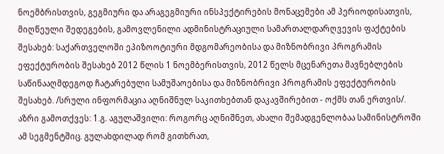ნოემბრისთვის, გეგმიური და არაგეგმიური ინსპექტირების მონაცემები ამ პერიოდისათვის, მიღწეული შედეგების, გამოვლენილი ადმინისტრაციული სამართალდარღვევის ფაქტების შესახებ: საქართველოში ეპიზოოტიური მდგომარეობისა და მიზნობრივი პროგრამის ეფექტურობის შესახებ 2012 წლის 1 ნოემბერისთვის, 2012 წელს მცენარეთა მავნებლების საწინააღმდეგოდ ჩატარებული სამუშაოებისა და მიზნობრივი პროგრამის ეფექტურობის შესახებ. /სრული ინფორმაცია აღნიშნულ საკითხებთან დაკავშირებით - ოქმს თან ერთვის/. აზრი გამოთქვეს: 1.გ. აგულაშვილი: როგორც აღნიშნეთ, ახალი შემადგენლობაა სამინისტროში ამ სეგმენტშიც. გულახდილად რომ გითხრათ,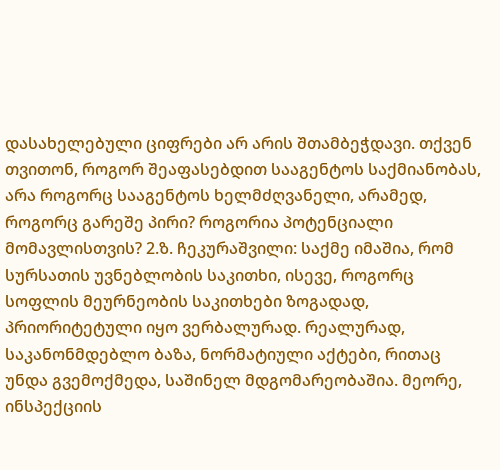დასახელებული ციფრები არ არის შთამბეჭდავი. თქვენ თვითონ, როგორ შეაფასებდით სააგენტოს საქმიანობას, არა როგორც სააგენტოს ხელმძღვანელი, არამედ, როგორც გარეშე პირი? როგორია პოტენციალი მომავლისთვის? 2.ზ. ჩეკურაშვილი: საქმე იმაშია, რომ სურსათის უვნებლობის საკითხი, ისევე, როგორც სოფლის მეურნეობის საკითხები ზოგადად, პრიორიტეტული იყო ვერბალურად. რეალურად, საკანონმდებლო ბაზა, ნორმატიული აქტები, რითაც უნდა გვემოქმედა, საშინელ მდგომარეობაშია. მეორე, ინსპექციის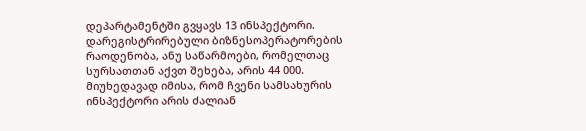დეპარტამენტში გვყავს 13 ინსპექტორი. დარეგისტრირებული ბიზნესოპერატორების რაოდენობა, ანუ საწარმოები, რომელთაც სურსათთან აქვთ შეხება, არის 44 000. მიუხედავად იმისა, რომ ჩვენი სამსახურის ინსპექტორი არის ძალიან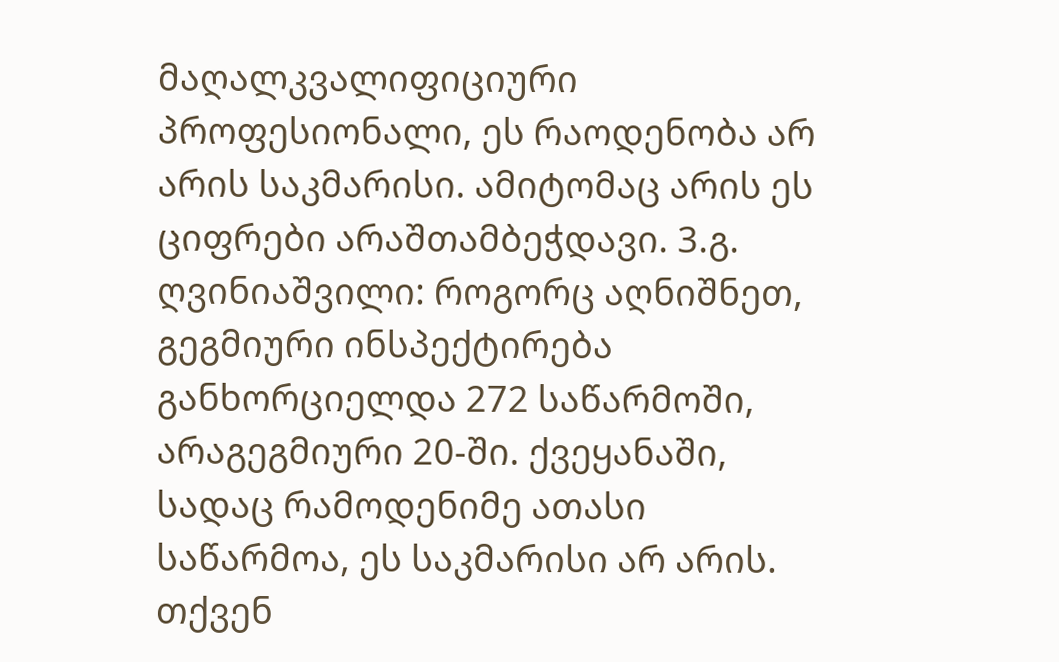მაღალკვალიფიციური პროფესიონალი, ეს რაოდენობა არ არის საკმარისი. ამიტომაც არის ეს ციფრები არაშთამბეჭდავი. 3.გ. ღვინიაშვილი: როგორც აღნიშნეთ, გეგმიური ინსპექტირება განხორციელდა 272 საწარმოში, არაგეგმიური 20-ში. ქვეყანაში, სადაც რამოდენიმე ათასი საწარმოა, ეს საკმარისი არ არის. თქვენ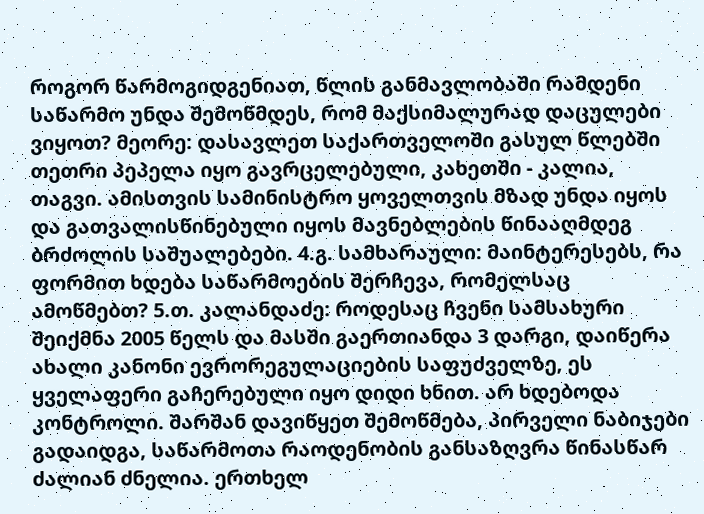როგორ წარმოგიდგენიათ, წლის განმავლობაში რამდენი საწარმო უნდა შემოწმდეს, რომ მაქსიმალურად დაცულები ვიყოთ? მეორე: დასავლეთ საქართველოში გასულ წლებში თეთრი პეპელა იყო გავრცელებული, კახეთში - კალია, თაგვი. ამისთვის სამინისტრო ყოველთვის მზად უნდა იყოს და გათვალისწინებული იყოს მავნებლების წინააღმდეგ ბრძოლის საშუალებები. 4.გ. სამხარაული: მაინტერესებს, რა ფორმით ხდება საწარმოების შერჩევა, რომელსაც ამოწმებთ? 5.თ. კალანდაძე: როდესაც ჩვენი სამსახური შეიქმნა 2005 წელს და მასში გაერთიანდა 3 დარგი, დაიწერა ახალი კანონი ევრორეგულაციების საფუძველზე, ეს ყველაფერი გაჩერებული იყო დიდი ხნით. არ ხდებოდა კონტროლი. შარშან დავიწყეთ შემოწმება, პირველი ნაბიჯები გადაიდგა, საწარმოთა რაოდენობის განსაზღვრა წინასწარ ძალიან ძნელია. ერთხელ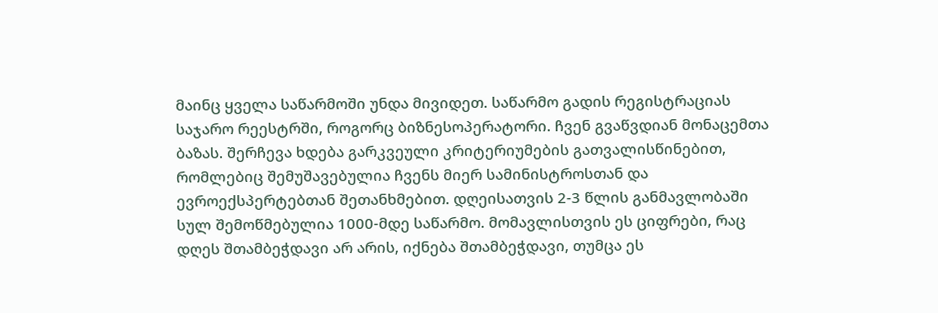მაინც ყველა საწარმოში უნდა მივიდეთ. საწარმო გადის რეგისტრაციას საჯარო რეესტრში, როგორც ბიზნესოპერატორი. ჩვენ გვაწვდიან მონაცემთა ბაზას. შერჩევა ხდება გარკვეული კრიტერიუმების გათვალისწინებით, რომლებიც შემუშავებულია ჩვენს მიერ სამინისტროსთან და ევროექსპერტებთან შეთანხმებით. დღეისათვის 2-3 წლის განმავლობაში სულ შემოწმებულია 1000-მდე საწარმო. მომავლისთვის ეს ციფრები, რაც დღეს შთამბეჭდავი არ არის, იქნება შთამბეჭდავი, თუმცა ეს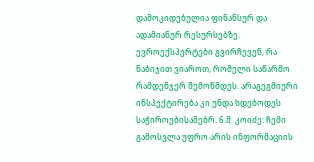დამოკიდებულია ფინანსურ და ადამიანურ რესურსებზე. ევროექსპერტები გვირჩევენ, რა ნაბიჯით ვიაროთ, რომელი საწარმო რამდენჯერ შემოწმდეს. არაგეგმიური ინსპექტირება კი უნდა ხდებოდეს საჭიროებისამებრ. 6.მ. კოიძე: ჩემი გამოსვლა უფრო არის ინფორმაციის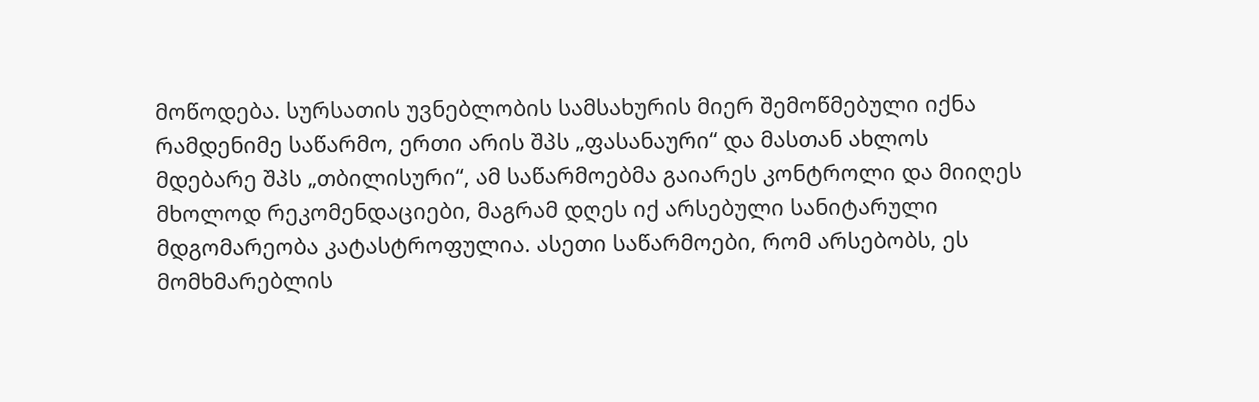მოწოდება. სურსათის უვნებლობის სამსახურის მიერ შემოწმებული იქნა რამდენიმე საწარმო, ერთი არის შპს „ფასანაური“ და მასთან ახლოს მდებარე შპს „თბილისური“, ამ საწარმოებმა გაიარეს კონტროლი და მიიღეს მხოლოდ რეკომენდაციები, მაგრამ დღეს იქ არსებული სანიტარული მდგომარეობა კატასტროფულია. ასეთი საწარმოები, რომ არსებობს, ეს მომხმარებლის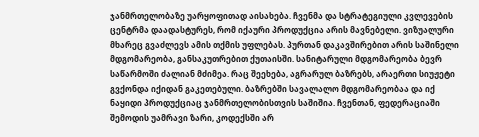ჯანმრთელობაზე უარყოფითად აისახება. ჩვენმა და სტრატეგიული კვლევების ცენტრმა დაადასტურეს, რომ იქაური პროდუქცია არის მავნებელი. ვიზუალური მხარეც გვაძლევს ამის თქმის უფლებას. პურთან დაკავშირებით არის საშინელი მდგომარეობა, განსაკუთრებით ქუთაისში. სანიტარული მდგომარეობა ბევრ საწარმოში ძალიან მძიმეა. რაც შეეხება, აგრარულ ბაზრებს, არაერთი სიუჟეტი გვქონდა იქიდან გაკეთებული. ბაზრებში სავალალო მდგომარეობაა და იქ ნაყიდი პროდუქციაც ჯანმრთელობისთვის საშიშია. ჩვენთან, ფედერაციაში შემოდის უამრავი ზარი, კოდექსში არ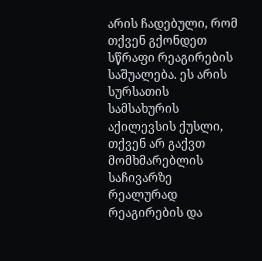არის ჩადებული, რომ თქვენ გქონდეთ სწრაფი რეაგირების საშუალება. ეს არის სურსათის სამსახურის აქილევსის ქუსლი, თქვენ არ გაქვთ მომხმარებლის საჩივარზე რეალურად რეაგირების და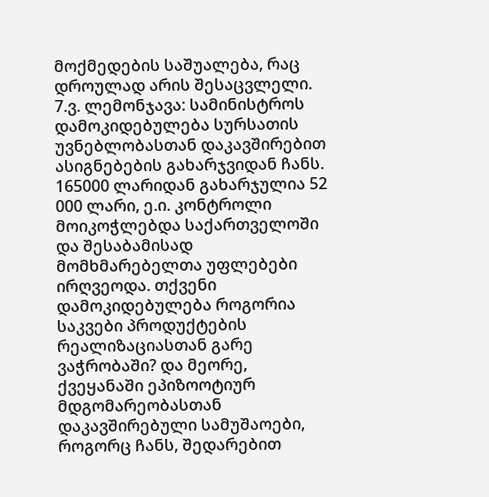მოქმედების საშუალება, რაც დროულად არის შესაცვლელი. 7.ვ. ლემონჯავა: სამინისტროს დამოკიდებულება სურსათის უვნებლობასთან დაკავშირებით ასიგნებების გახარჯვიდან ჩანს. 165000 ლარიდან გახარჯულია 52 000 ლარი, ე.ი. კონტროლი მოიკოჭლებდა საქართველოში და შესაბამისად მომხმარებელთა უფლებები ირღვეოდა. თქვენი დამოკიდებულება როგორია საკვები პროდუქტების რეალიზაციასთან გარე ვაჭრობაში? და მეორე, ქვეყანაში ეპიზოოტიურ მდგომარეობასთან დაკავშირებული სამუშაოები, როგორც ჩანს, შედარებით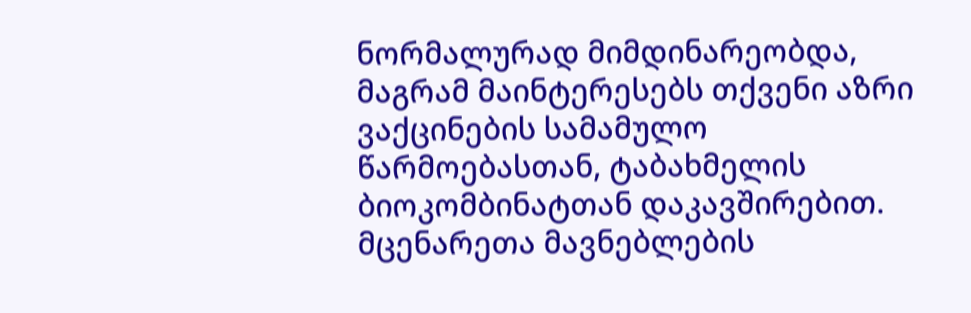ნორმალურად მიმდინარეობდა, მაგრამ მაინტერესებს თქვენი აზრი ვაქცინების სამამულო წარმოებასთან, ტაბახმელის ბიოკომბინატთან დაკავშირებით. მცენარეთა მავნებლების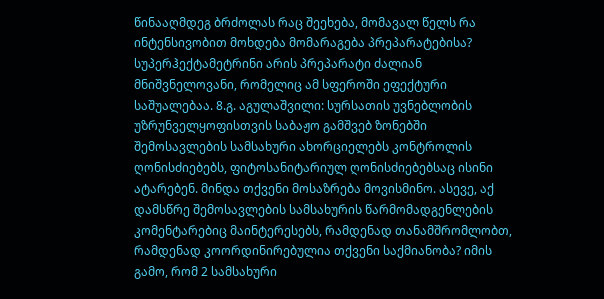წინააღმდეგ ბრძოლას რაც შეეხება, მომავალ წელს რა ინტენსივობით მოხდება მომარაგება პრეპარატებისა? სუპერჰექტამეტრინი არის პრეპარატი ძალიან მნიშვნელოვანი, რომელიც ამ სფეროში ეფექტური საშუალებაა. 8.გ. აგულაშვილი: სურსათის უვნებლობის უზრუნველყოფისთვის საბაჟო გამშვებ ზონებში შემოსავლების სამსახური ახორციელებს კონტროლის ღონისძიებებს, ფიტოსანიტარიულ ღონისძიებებსაც ისინი ატარებენ. მინდა თქვენი მოსაზრება მოვისმინო. ასევე, აქ დამსწრე შემოსავლების სამსახურის წარმომადგენლების კომენტარებიც მაინტერესებს, რამდენად თანამშრომლობთ, რამდენად კოორდინირებულია თქვენი საქმიანობა? იმის გამო, რომ 2 სამსახური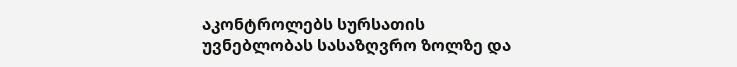აკონტროლებს სურსათის უვნებლობას სასაზღვრო ზოლზე და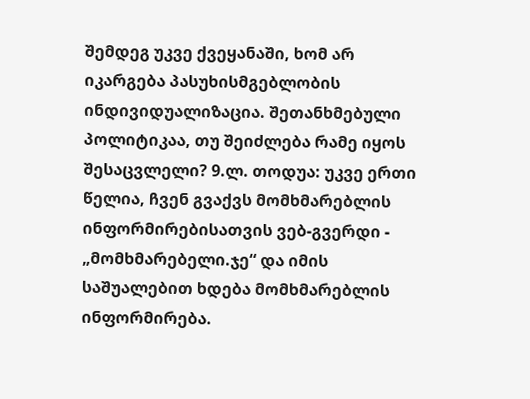შემდეგ უკვე ქვეყანაში, ხომ არ იკარგება პასუხისმგებლობის ინდივიდუალიზაცია. შეთანხმებული პოლიტიკაა, თუ შეიძლება რამე იყოს შესაცვლელი? 9.ლ. თოდუა: უკვე ერთი წელია, ჩვენ გვაქვს მომხმარებლის ინფორმირებისათვის ვებ-გვერდი - „მომხმარებელი.ჯე“ და იმის საშუალებით ხდება მომხმარებლის ინფორმირება.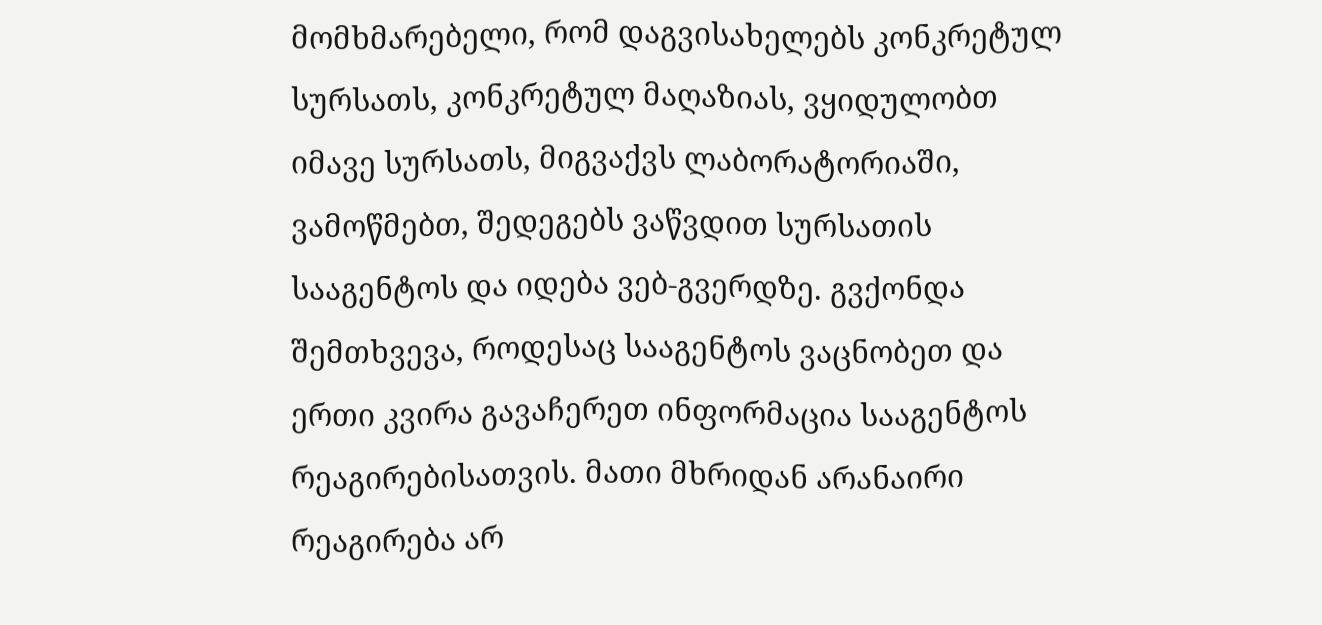მომხმარებელი, რომ დაგვისახელებს კონკრეტულ სურსათს, კონკრეტულ მაღაზიას, ვყიდულობთ იმავე სურსათს, მიგვაქვს ლაბორატორიაში, ვამოწმებთ, შედეგებს ვაწვდით სურსათის სააგენტოს და იდება ვებ-გვერდზე. გვქონდა შემთხვევა, როდესაც სააგენტოს ვაცნობეთ და ერთი კვირა გავაჩერეთ ინფორმაცია სააგენტოს რეაგირებისათვის. მათი მხრიდან არანაირი რეაგირება არ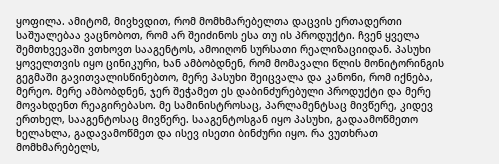ყოფილა. ამიტომ, მივხვდით, რომ მომხმარებელთა დაცვის ერთადერთი საშუალებაა ვაცნობოთ, რომ არ შეიძინოს ესა თუ ის პროდუქტი. ჩვენ ყველა შემთხვევაში ვთხოვთ სააგენტოს, ამოიღონ სურსათი რეალიზაციიდან. პასუხი ყოველთვის იყო ცინიკური, ხან ამბობდნენ, რომ მომავალი წლის მონიტორინგის გეგმაში გავითვალისწინებთო, მერე პასუხი შეიცვალა და კანონი, რომ იქნება, მერეო. მერე ამბობდნენ, ჯერ შეჭამეთ ეს დაბინძურებული პროდუქტი და მერე მოვახდენთ რეაგირებასო. მე სამინისტროსაც, პარლამენტსაც მივწერე, კიდევ ერთხელ, სააგენტოსაც მივწერე. სააგენტოსგან იყო პასუხი, გადაამოწმეთო ხელახლა, გადავამოწმეთ და ისევ ისეთი ბინძური იყო. რა ვუთხრათ მომხმარებელს,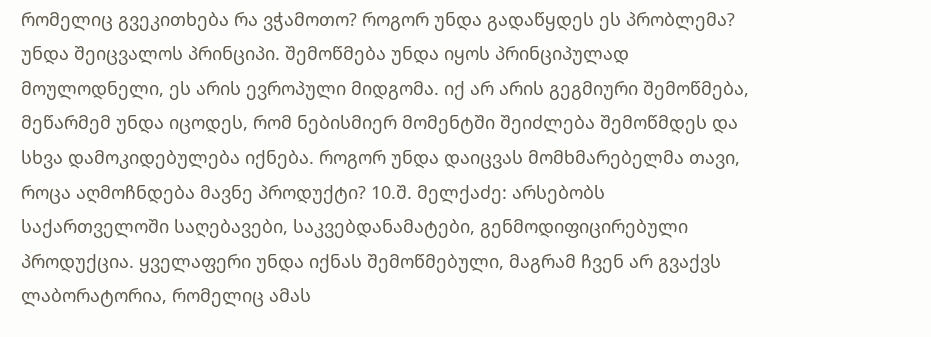რომელიც გვეკითხება რა ვჭამოთო? როგორ უნდა გადაწყდეს ეს პრობლემა? უნდა შეიცვალოს პრინციპი. შემოწმება უნდა იყოს პრინციპულად მოულოდნელი, ეს არის ევროპული მიდგომა. იქ არ არის გეგმიური შემოწმება, მეწარმემ უნდა იცოდეს, რომ ნებისმიერ მომენტში შეიძლება შემოწმდეს და სხვა დამოკიდებულება იქნება. როგორ უნდა დაიცვას მომხმარებელმა თავი, როცა აღმოჩნდება მავნე პროდუქტი? 10.შ. მელქაძე: არსებობს საქართველოში საღებავები, საკვებდანამატები, გენმოდიფიცირებული პროდუქცია. ყველაფერი უნდა იქნას შემოწმებული, მაგრამ ჩვენ არ გვაქვს ლაბორატორია, რომელიც ამას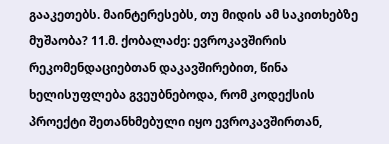გააკეთებს. მაინტერესებს, თუ მიდის ამ საკითხებზე მუშაობა? 11.მ. ქობალაძე: ევროკავშირის რეკომენდაციებთან დაკავშირებით, წინა ხელისუფლება გვეუბნებოდა, რომ კოდექსის პროექტი შეთანხმებული იყო ევროკავშირთან,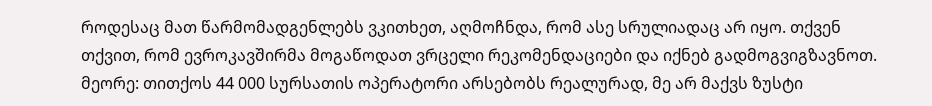როდესაც მათ წარმომადგენლებს ვკითხეთ, აღმოჩნდა, რომ ასე სრულიადაც არ იყო. თქვენ თქვით, რომ ევროკავშირმა მოგაწოდათ ვრცელი რეკომენდაციები და იქნებ გადმოგვიგზავნოთ. მეორე: თითქოს 44 000 სურსათის ოპერატორი არსებობს რეალურად, მე არ მაქვს ზუსტი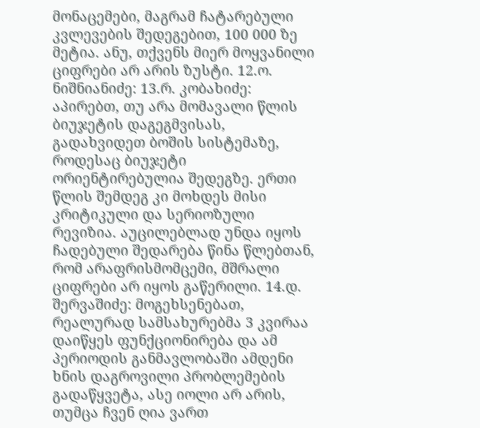მონაცემები, მაგრამ ჩატარებული კვლევების შედეგებით, 100 000 ზე მეტია. ანუ, თქვენს მიერ მოყვანილი ციფრები არ არის ზუსტი. 12.ო. ნიშნიანიძე: 13.რ. კობახიძე: აპირებთ, თუ არა მომავალი წლის ბიუჯეტის დაგეგმვისას, გადახვიდეთ ბოშის სისტემაზე, როდესაც ბიუჯეტი ორიენტირებულია შედეგზე. ერთი წლის შემდეგ კი მოხდეს მისი კრიტიკული და სერიოზული რევიზია. აუცილებლად უნდა იყოს ჩადებული შედარება წინა წლებთან, რომ არაფრისმომცემი, მშრალი ციფრები არ იყოს გაწერილი. 14.დ. შერვაშიძე: მოგეხსენებათ, რეალურად სამსახურებმა 3 კვირაა დაიწყეს ფუნქციონირება და ამ პერიოდის განმავლობაში ამდენი ხნის დაგროვილი პრობლემების გადაწყვეტა, ასე იოლი არ არის, თუმცა ჩვენ ღია ვართ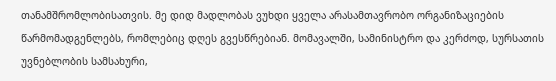თანამშრომლობისათვის. მე დიდ მადლობას ვუხდი ყველა არასამთავრობო ორგანიზაციების წარმომადგენლებს, რომლებიც დღეს გვესწრებიან. მომავალში, სამინისტრო და კერძოდ, სურსათის უვნებლობის სამსახური,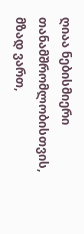ღიაა ნებისმიერი თანამშრომლობისთვის, მზად ვართ,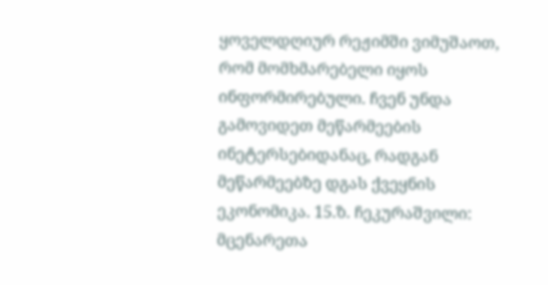ყოველდღიურ რეჟიმში ვიმუშაოთ, რომ მომხმარებელი იყოს ინფორმირებული. ჩვენ უნდა გამოვიდეთ მეწარმეების ინეტერსებიდანაც, რადგან მეწარმეებზე დგას ქვეყნის ეკონომიკა. 15.ზ. ჩეკურაშვილი: მცენარეთა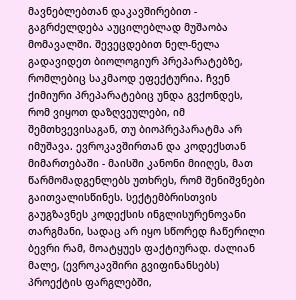მავნებლებთან დაკავშირებით - გაგრძელდება აუცილებლად მუშაობა მომავალში. შევეცდებით ნელ-ნელა გადავიდეთ ბიოლოგიურ პრეპარატებზე, რომლებიც საკმაოდ ეფექტურია. ჩვენ ქიმიური პრეპარატებიც უნდა გვქონდეს, რომ ვიყოთ დაზღვეულები, იმ შემთხვევისაგან, თუ ბიოპრეპარატმა არ იმუშავა. ევროკავშირთან და კოდექსთან მიმართებაში - მაისში კანონი მიიღეს, მათ წარმომადგენლებს უთხრეს, რომ შენიშვნები გაითვალისწინეს. სექტემბრისთვის გაუგზავნეს კოდექსის ინგლისურენოვანი თარგმანი, სადაც არ იყო სწორედ ჩაწერილი ბევრი რამ, მოატყუეს ფაქტიურად. ძალიან მალე, (ევროკავშირი გვიფინანსებს) პროექტის ფარგლებში,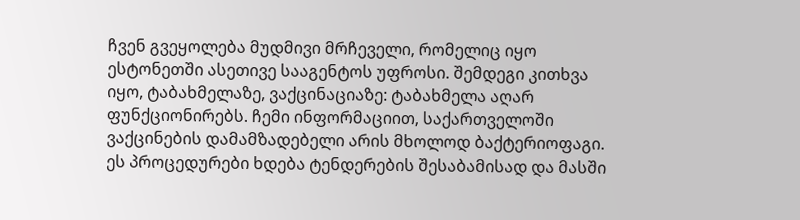ჩვენ გვეყოლება მუდმივი მრჩეველი, რომელიც იყო ესტონეთში ასეთივე სააგენტოს უფროსი. შემდეგი კითხვა იყო, ტაბახმელაზე, ვაქცინაციაზე: ტაბახმელა აღარ ფუნქციონირებს. ჩემი ინფორმაციით, საქართველოში ვაქცინების დამამზადებელი არის მხოლოდ ბაქტერიოფაგი. ეს პროცედურები ხდება ტენდერების შესაბამისად და მასში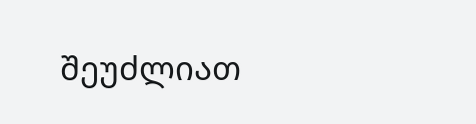შეუძლიათ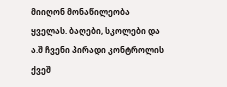მიიღონ მონაწილეობა ყველას. ბაღები, სკოლები და ა.შ ჩვენი პირადი კონტროლის ქვეშ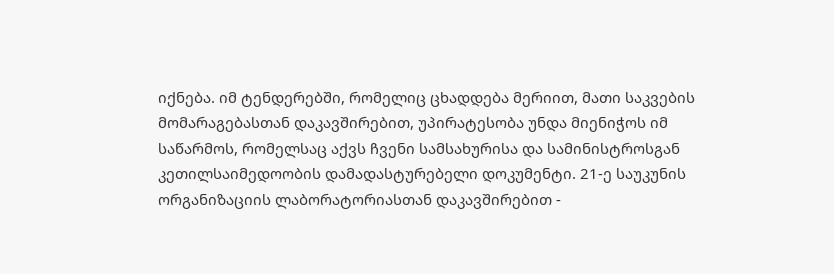იქნება. იმ ტენდერებში, რომელიც ცხადდება მერიით, მათი საკვების მომარაგებასთან დაკავშირებით, უპირატესობა უნდა მიენიჭოს იმ საწარმოს, რომელსაც აქვს ჩვენი სამსახურისა და სამინისტროსგან კეთილსაიმედოობის დამადასტურებელი დოკუმენტი. 21-ე საუკუნის ორგანიზაციის ლაბორატორიასთან დაკავშირებით -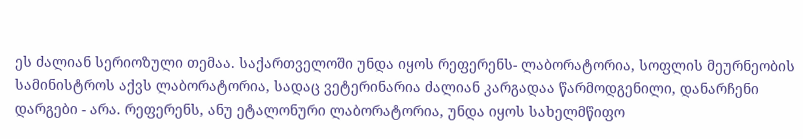ეს ძალიან სერიოზული თემაა. საქართველოში უნდა იყოს რეფერენს- ლაბორატორია, სოფლის მეურნეობის სამინისტროს აქვს ლაბორატორია, სადაც ვეტერინარია ძალიან კარგადაა წარმოდგენილი, დანარჩენი დარგები - არა. რეფერენს, ანუ ეტალონური ლაბორატორია, უნდა იყოს სახელმწიფო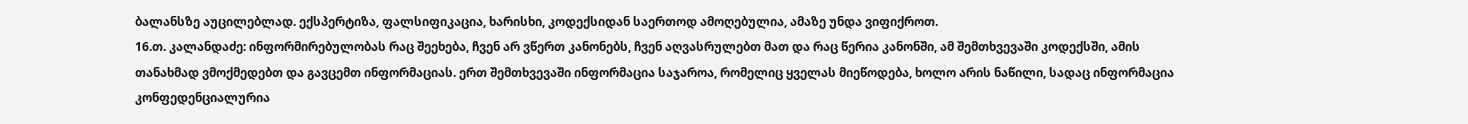ბალანსზე აუცილებლად. ექსპერტიზა, ფალსიფიკაცია, ხარისხი, კოდექსიდან საერთოდ ამოღებულია, ამაზე უნდა ვიფიქროთ.
16.თ. კალანდაძე: ინფორმირებულობას რაც შეეხება, ჩვენ არ ვწერთ კანონებს, ჩვენ აღვასრულებთ მათ და რაც წერია კანონში, ამ შემთხვევაში კოდექსში, ამის თანახმად ვმოქმედებთ და გავცემთ ინფორმაციას. ერთ შემთხვევაში ინფორმაცია საჯაროა, რომელიც ყველას მიეწოდება, ხოლო არის ნაწილი, სადაც ინფორმაცია კონფედენციალურია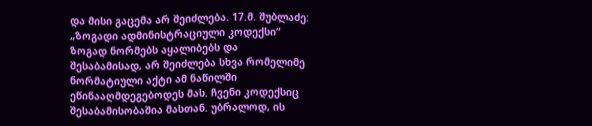და მისი გაცემა არ შეიძლება. 17.მ. შუბლაძე: „ზოგადი ადმინისტრაციული კოდექსი“ ზოგად ნორმებს აყალიბებს და შესაბამისად, არ შეიძლება სხვა რომელიმე ნორმატიული აქტი ამ ნაწილში ეწინააღმდეგებოდეს მას. ჩვენი კოდექსიც შესაბამისობაშია მასთან. უბრალოდ, ის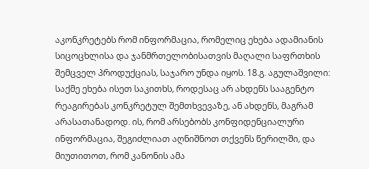აკონკრეტებს რომ ინფორმაცია, რომელიც ეხება ადამიანის სიცოცხლისა და ჯანმრთელობისათვის მაღალი საფრთხის შემცველ პროდუქციას, საჯარო უნდა იყოს. 18.გ. აგულაშვილი: საქმე ეხება ისეთ საკითხს, როდესაც არ ახდენს სააგენტო რეაგირებას კონკრეტულ შემთხვევაზე, ან ახდენს, მაგრამ არასათანადოდ. ის, რომ არსებობს კონფიდენციალური ინფორმაცია, შეგიძლიათ აღნიშნოთ თქვენს წერილში, და მიუთითოთ, რომ კანონის ამა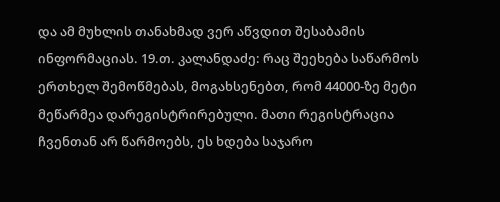და ამ მუხლის თანახმად ვერ აწვდით შესაბამის ინფორმაციას. 19.თ. კალანდაძე: რაც შეეხება საწარმოს ერთხელ შემოწმებას, მოგახსენებთ, რომ 44000-ზე მეტი მეწარმეა დარეგისტრირებული. მათი რეგისტრაცია ჩვენთან არ წარმოებს, ეს ხდება საჯარო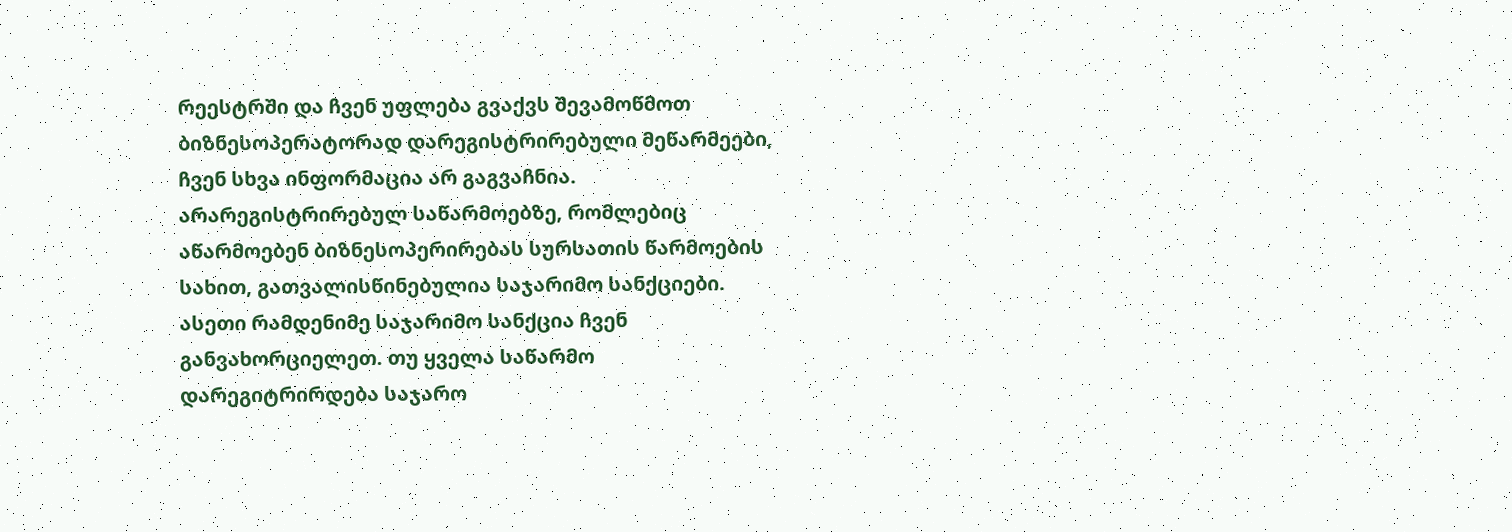რეესტრში და ჩვენ უფლება გვაქვს შევამოწმოთ ბიზნესოპერატორად დარეგისტრირებული მეწარმეები, ჩვენ სხვა ინფორმაცია არ გაგვაჩნია. არარეგისტრირებულ საწარმოებზე, რომლებიც აწარმოებენ ბიზნესოპერირებას სურსათის წარმოების სახით, გათვალისწინებულია საჯარიმო სანქციები. ასეთი რამდენიმე საჯარიმო სანქცია ჩვენ განვახორციელეთ. თუ ყველა საწარმო დარეგიტრირდება საჯარო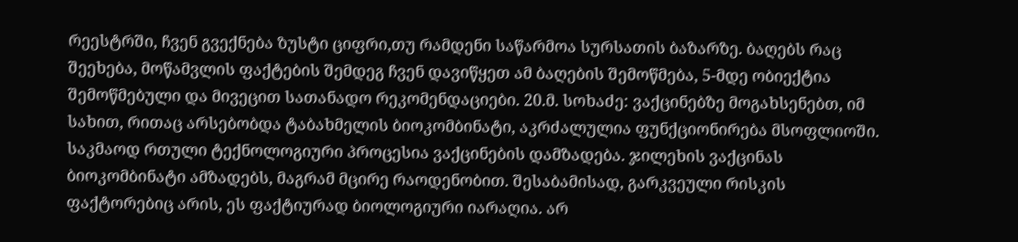რეესტრში, ჩვენ გვექნება ზუსტი ციფრი,თუ რამდენი საწარმოა სურსათის ბაზარზე. ბაღებს რაც შეეხება, მოწამვლის ფაქტების შემდეგ ჩვენ დავიწყეთ ამ ბაღების შემოწმება, 5-მდე ობიექტია შემოწმებული და მივეცით სათანადო რეკომენდაციები. 20.მ. სოხაძე: ვაქცინებზე მოგახსენებთ, იმ სახით, რითაც არსებობდა ტაბახმელის ბიოკომბინატი, აკრძალულია ფუნქციონირება მსოფლიოში. საკმაოდ რთული ტექნოლოგიური პროცესია ვაქცინების დამზადება. ჯილეხის ვაქცინას ბიოკომბინატი ამზადებს, მაგრამ მცირე რაოდენობით. შესაბამისად, გარკვეული რისკის ფაქტორებიც არის, ეს ფაქტიურად ბიოლოგიური იარაღია. არ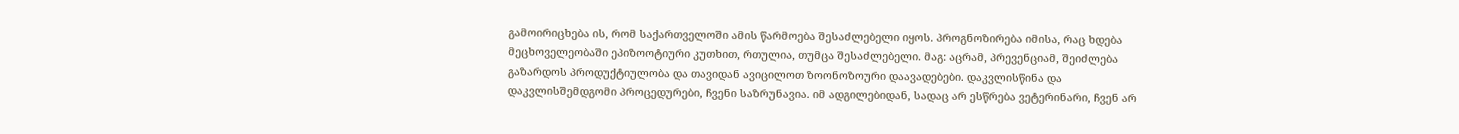გამოირიცხება ის, რომ საქართველოში ამის წარმოება შესაძლებელი იყოს. პროგნოზირება იმისა, რაც ხდება მეცხოველეობაში ეპიზოოტიური კუთხით, რთულია, თუმცა შესაძლებელი. მაგ: აცრამ, პრევენციამ, შეიძლება გაზარდოს პროდუქტიულობა და თავიდან ავიცილოთ ზოონოზოური დაავადებები. დაკვლისწინა და დაკვლისშემდგომი პროცედურები, ჩვენი საზრუნავია. იმ ადგილებიდან, სადაც არ ესწრება ვეტერინარი, ჩვენ არ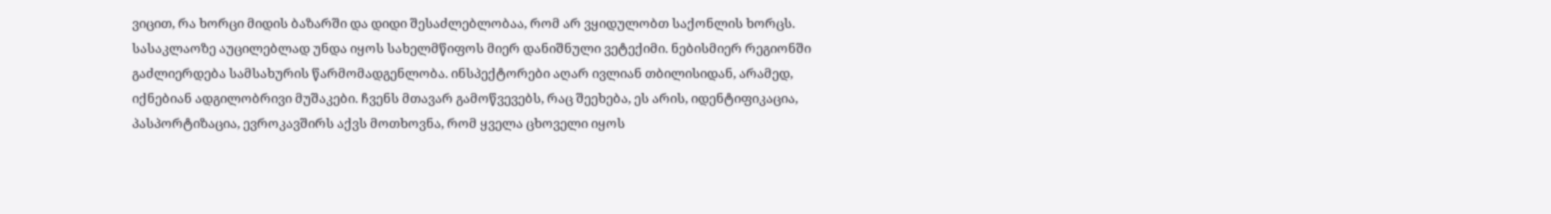ვიცით, რა ხორცი მიდის ბაზარში და დიდი შესაძლებლობაა, რომ არ ვყიდულობთ საქონლის ხორცს. სასაკლაოზე აუცილებლად უნდა იყოს სახელმწიფოს მიერ დანიშნული ვეტექიმი. ნებისმიერ რეგიონში გაძლიერდება სამსახურის წარმომადგენლობა. ინსპექტორები აღარ ივლიან თბილისიდან, არამედ, იქნებიან ადგილობრივი მუშაკები. ჩვენს მთავარ გამოწვევებს, რაც შეეხება, ეს არის, იდენტიფიკაცია, პასპორტიზაცია, ევროკავშირს აქვს მოთხოვნა, რომ ყველა ცხოველი იყოს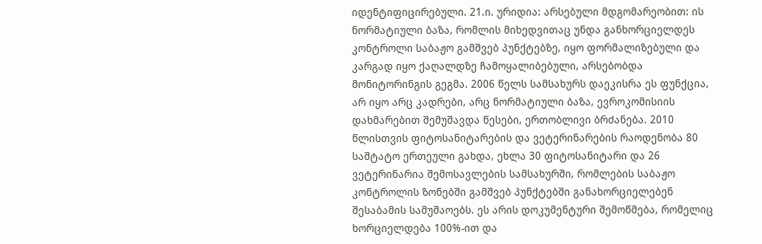იდენტიფიცირებული. 21.ი. ურიდია: არსებული მდგომარეობით: ის ნორმატიული ბაზა, რომლის მიხედვითაც უნდა განხორციელდეს კონტროლი საბაჟო გამშვებ პუნქტებზე, იყო ფორმალიზებული და კარგად იყო ქაღალდზე ჩამოყალიბებული, არსებობდა მონიტორინგის გეგმა. 2006 წელს სამსახურს დაეკისრა ეს ფუნქცია, არ იყო არც კადრები, არც ნორმატიული ბაზა, ევროკომისიის დახმარებით შემუშავდა წესები, ერთობლივი ბრძანება. 2010 წლისთვის ფიტოსანიტარების და ვეტერინარების რაოდენობა 80 საშტატო ერთეული გახდა, ეხლა 30 ფიტოსანიტარი და 26 ვეტერინარია შემოსავლების სამსახურში, რომლების საბაჟო კონტროლის ზონებში გამშვებ პუნქტებში განახორციელებენ შესაბამის სამუშაოებს. ეს არის დოკუმენტური შემოწმება, რომელიც ხორციელდება 100%-ით და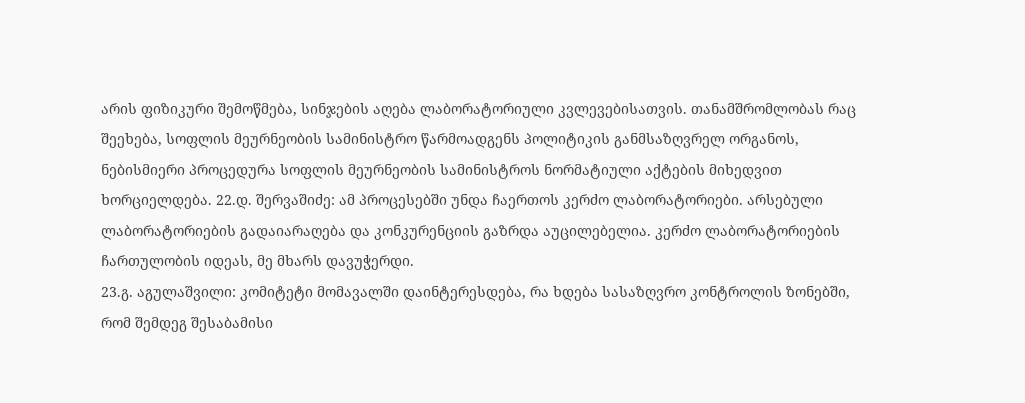არის ფიზიკური შემოწმება, სინჯების აღება ლაბორატორიული კვლევებისათვის. თანამშრომლობას რაც შეეხება, სოფლის მეურნეობის სამინისტრო წარმოადგენს პოლიტიკის განმსაზღვრელ ორგანოს, ნებისმიერი პროცედურა სოფლის მეურნეობის სამინისტროს ნორმატიული აქტების მიხედვით ხორციელდება. 22.დ. შერვაშიძე: ამ პროცესებში უნდა ჩაერთოს კერძო ლაბორატორიები. არსებული ლაბორატორიების გადაიარაღება და კონკურენციის გაზრდა აუცილებელია. კერძო ლაბორატორიების ჩართულობის იდეას, მე მხარს დავუჭერდი.
23.გ. აგულაშვილი: კომიტეტი მომავალში დაინტერესდება, რა ხდება სასაზღვრო კონტროლის ზონებში, რომ შემდეგ შესაბამისი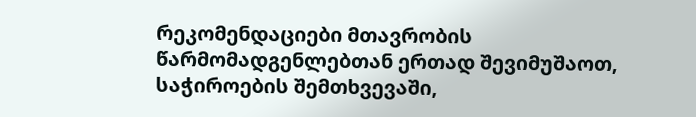რეკომენდაციები მთავრობის წარმომადგენლებთან ერთად შევიმუშაოთ, საჭიროების შემთხვევაში,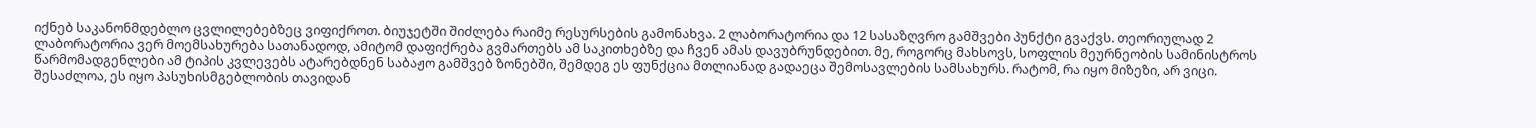იქნებ საკანონმდებლო ცვლილებებზეც ვიფიქროთ. ბიუჯეტში შიძლება რაიმე რესურსების გამონახვა. 2 ლაბორატორია და 12 სასაზღვრო გამშვები პუნქტი გვაქვს. თეორიულად 2 ლაბორატორია ვერ მოემსახურება სათანადოდ, ამიტომ დაფიქრება გვმართებს ამ საკითხებზე და ჩვენ ამას დავუბრუნდებით. მე, როგორც მახსოვს, სოფლის მეურნეობის სამინისტროს წარმომადგენლები ამ ტიპის კვლევებს ატარებდნენ საბაჟო გამშვებ ზონებში, შემდეგ ეს ფუნქცია მთლიანად გადაეცა შემოსავლების სამსახურს. რატომ, რა იყო მიზეზი, არ ვიცი. შესაძლოა, ეს იყო პასუხისმგებლობის თავიდან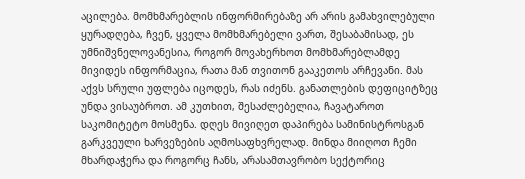აცილება. მომხმარებლის ინფორმირებაზე არ არის გამახვილებული ყურადღება, ჩვენ, ყველა მომხმარებელი ვართ, შესაბამისად, ეს უმნიშვნელოვანესია, როგორ მოვახერხოთ მომხმარებლამდე მივიდეს ინფორმაცია, რათა მან თვითონ გააკეთოს არჩევანი. მას აქვს სრული უფლება იცოდეს, რას იძენს. განათლების დეფიციტზეც უნდა ვისაუბროთ. ამ კუთხით, შესაძლებელია, ჩავატაროთ საკომიტეტო მოსმენა. დღეს მივიღეთ დაპირება სამინისტროსგან გარკვეული ხარვეზების აღმოსაფხვრელად. მინდა მიიღოთ ჩემი მხარდაჭერა და როგორც ჩანს, არასამთავრობო სექტორიც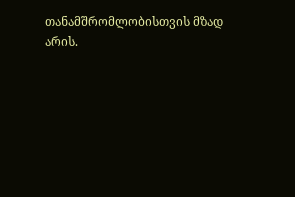თანამშრომლობისთვის მზად არის.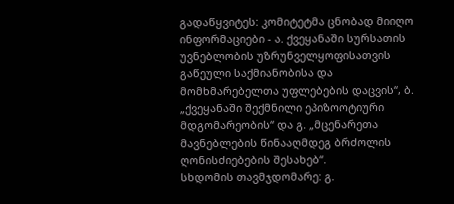გადაწყვიტეს: კომიტეტმა ცნობად მიიღო ინფორმაციები - ა. ქვეყანაში სურსათის უვნებლობის უზრუნველყოფისათვის გაწეული საქმიანობისა და მომხმარებელთა უფლებების დაცვის“, ბ. „ქვეყანაში შექმნილი ეპიზოოტიური მდგომარეობის“ და გ. „მცენარეთა მავნებლების წინააღმდეგ ბრძოლის ღონისძიებების შესახებ“.
სხდომის თავმჯდომარე: გ.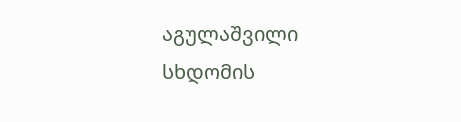აგულაშვილი სხდომის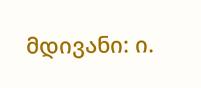მდივანი: ი.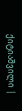ქიტიაშვილი |